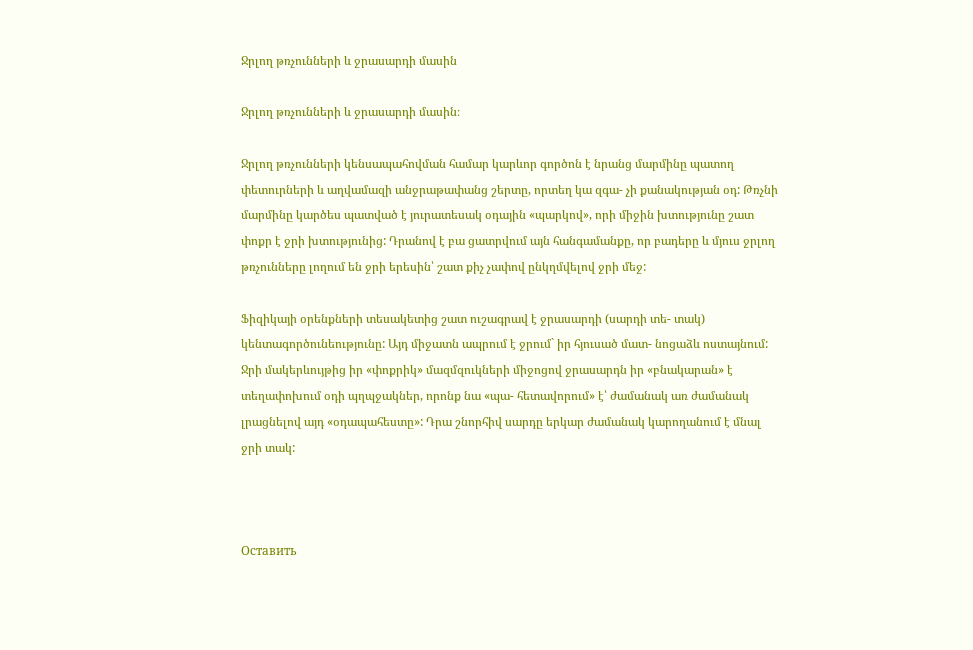Ջրլող թռչունների և ջրասարդի մասին

Ջրլող թռչունների և ջրասարդի մասին։

Ջրլող թռչունների կենսապահովման համար կարևոր գործոն է նրանց մարմինը պատող փետուրների և աղվամազի անջրաթափանց շերտը, որտեղ կա զգա- չի քանակության օդ: Թռչնի մարմինը կարծես պատված է յուրատեսակ օդային «պարկով», որի միջին խտությունը շատ փոքր է ջրի խտությունից: Դրանով է բա ցատրվում այն հանգամանքը, որ բադերը և մյուս ջրլող թռչունները լողում են ջրի երեսին՝ շատ քիչ չափով ընկղմվելով ջրի մեջ:

Ֆիզիկայի օրենքների տեսակետից շատ ուշագրավ է ջրասարդի (սարդի տե- տակ) կենտագործունեությունը: Այդ միջատն ապրում է ջրում` իր հյուսած մատ- նոցաձև ոստայնում: Ջրի մակերևույթից իր «փոքրիկ» մազմզուկների միջոցով ջրասարդն իր «բնակարան» է տեղափոխում օդի պղպջակներ, որոնք նա «պա- հետավորում» է՝ ժամանակ առ ժամանակ լրացնելով այդ «օդապահեստը»: Դրա շնորհիվ սարդը երկար ժամանակ կարողանում է մնալ ջրի տակ:



Оставить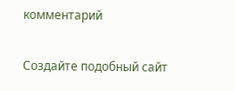комментарий

Создайте подобный сайт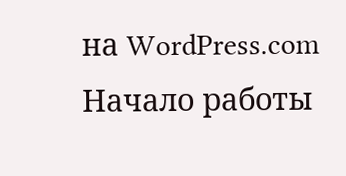на WordPress.com
Начало работы